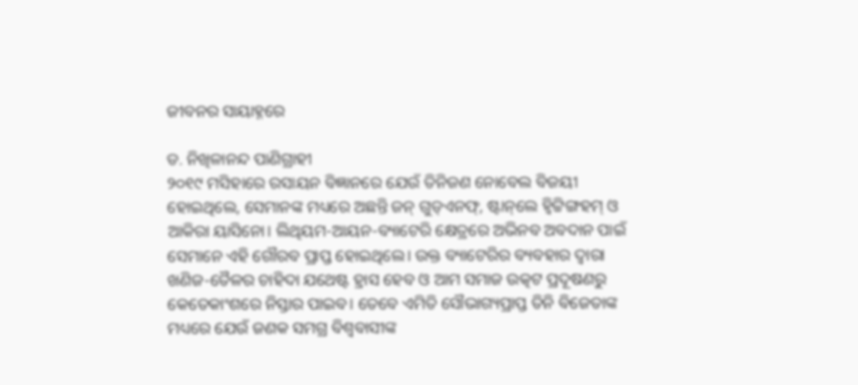ଜୀବନର ସାୟାହ୍ନରେ

ଡ. ନିଖିଳାନନ୍ଦ ପାଣିଗ୍ରାହୀ
୨୦୧୯ ମସିହାରେ ରସାୟନ ବିଜ୍ଞାନରେ ଯେଉଁ ତିନିଜଣ ନୋବେଲ ବିଜୟୀ ହୋଇଥିଲେ, ସେମାନଙ୍କ ମଧ୍ୟରେ ଅଛନ୍ତି ଜନ୍‌ ଗୁଡ୍‌ଏନଫ୍‌, ଷ୍ଟାନ୍‌ଲେ ହ୍ବିଟ୍ଟିଙ୍ଗହମ୍‌ ଓ ଆକିରା ୟାସିନୋ। ଲିଥିୟମ-ଆୟନ-ବ୍ୟାଟେରି କ୍ଷେତ୍ରରେ ଅଭିନବ ଅବଦାନ ପାଇଁ ସେମାନେ ଏହି ଗୌରବ ପ୍ରାପ୍ତ ହୋଇଥିଲେ। ଉକ୍ତ ବ୍ୟାଟେରିର ବ୍ୟବହାର ଦ୍ୱାରା ଖଣିଜ-ତୈଳର ଚାହିଦା ଯଥେଷ୍ଟ ହ୍ରାସ ହେବ ଓ ଆମ ସମାଜ ଉତ୍କଟ ପ୍ରଦୂଷଣରୁ କେତେକାଂଶରେ ନିସ୍ତାର ପାଇବ। ତେବେ ଏମିତି ସୌଭାଗ୍ୟପ୍ରାପ୍ତ ତିନି ବିଜେତାଙ୍କ ମଧ୍ୟରେ ଯେଉଁ ଜଣକ ସମଗ୍ର ବିଶ୍ୱବାସୀଙ୍କ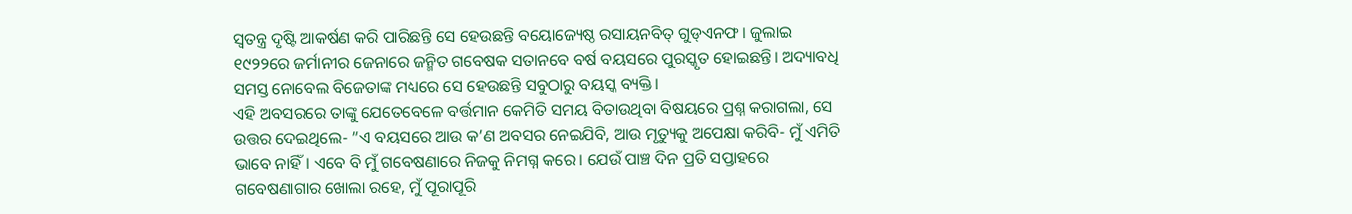ସ୍ବତନ୍ତ୍ର ଦୃଷ୍ଟି ଆକର୍ଷଣ କରି ପାରିଛନ୍ତି ସେ ହେଉଛନ୍ତି ବୟୋଜ୍ୟେଷ୍ଠ ରସାୟନବିତ୍‌ ଗୁଡ୍‌ଏନଫ। ଜୁଲାଇ ୧୯୨୨ରେ ଜର୍ମାନୀର ଜେନାରେ ଜନ୍ମିତ ଗବେଷକ ସତାନବେ ବର୍ଷ ବୟସରେ ପୁରସ୍କୃତ ହୋଇଛନ୍ତି। ଅଦ୍ୟାବଧି ସମସ୍ତ ନୋବେଲ ବିଜେତାଙ୍କ ମଧ୍ୟରେ ସେ ହେଉଛନ୍ତି ସବୁଠାରୁ ବୟସ୍କ ବ୍ୟକ୍ତି।
ଏହି ଅବସରରେ ତାଙ୍କୁ ଯେତେବେଳେ ବର୍ତ୍ତମାନ କେମିତି ସମୟ ବିତାଉଥିବା ବିଷୟରେ ପ୍ରଶ୍ନ କରାଗଲା, ସେ ଉତ୍ତର ଦେଇଥିଲେ- ”ଏ ବୟସରେ ଆଉ କ’ଣ ଅବସର ନେଇଯିବି, ଆଉ ମୃତ୍ୟୁକୁ ଅପେକ୍ଷା କରିବି- ମୁଁ ଏମିତି ଭାବେ ନାହିଁ। ଏବେ ବି ମୁଁ ଗବେଷଣାରେ ନିଜକୁ ନିମଗ୍ନ କରେ। ଯେଉଁ ପାଞ୍ଚ ଦିନ ପ୍ରତି ସପ୍ତାହରେ ଗବେଷଣାଗାର ଖୋଲା ରହେ, ମୁଁ ପୂରାପୂରି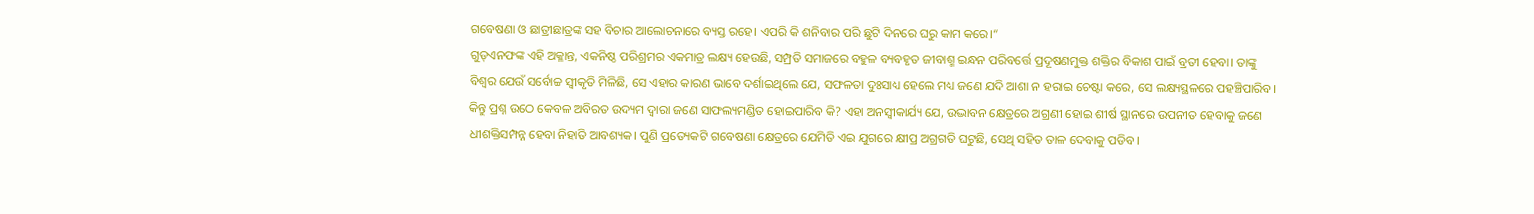ଗବେଷଣା ଓ ଛାତ୍ରୀଛାତ୍ରଙ୍କ ସହ ବିଚାର ଆଲୋଚନାରେ ବ୍ୟସ୍ତ ରହେ। ଏପରି କି ଶନିବାର ପରି ଛୁଟି ଦିନରେ ଘରୁ କାମ କରେ।“
ଗୁଡ୍‌ଏନଫଙ୍କ ଏହି ଅକ୍ଳାନ୍ତ, ଏକନିଷ୍ଠ ପରିଶ୍ରମର ଏକମାତ୍ର ଲକ୍ଷ୍ୟ ହେଉଛି, ସମ୍ପ୍ରତି ସମାଜରେ ବହୁଳ ବ୍ୟବହୃତ ଜୀବାଶ୍ମ ଇନ୍ଧନ ପରିବର୍ତ୍ତେ ପ୍ରଦୂଷଣମୁକ୍ତ ଶକ୍ତିର ବିକାଶ ପାଇଁ ବ୍ରତୀ ହେବା। ତାଙ୍କୁ ବିଶ୍ୱର ଯେଉଁ ସର୍ବୋଚ୍ଚ ସ୍ବୀକୃତି ମିଳିଛି, ସେ ଏହାର କାରଣ ଭାବେ ଦର୍ଶାଇଥିଲେ ଯେ, ସଫଳତା ଦୁଃସାଧ୍ୟ ହେଲେ ମଧ୍ୟ ଜଣେ ଯଦି ଆଶା ନ ହରାଇ ଚେଷ୍ଟା କରେ, ସେ ଲକ୍ଷ୍ୟସ୍ଥଳରେ ପହଞ୍ଚିପାରିବ।
କିନ୍ତୁ ପ୍ରଶ୍ନ ଉଠେ କେବଳ ଅବିରତ ଉଦ୍ୟମ ଦ୍ୱାରା ଜଣେ ସାଫଲ୍ୟମଣ୍ଡିତ ହୋଇପାରିବ କି? ଏହା ଅନସ୍ବୀକାର୍ଯ୍ୟ ଯେ, ଉଦ୍ଭାବନ କ୍ଷେତ୍ରରେ ଅଗ୍ରଣୀ ହୋଇ ଶୀର୍ଷ ସ୍ଥାନରେ ଉପନୀତ ହେବାକୁ ଜଣେ ଧୀଶକ୍ତିସମ୍ପନ୍ନ ହେବା ନିହାତି ଆବଶ୍ୟକ। ପୁଣି ପ୍ରତ୍ୟେକଟି ଗବେଷଣା କ୍ଷେତ୍ରରେ ଯେମିତି ଏଇ ଯୁଗରେ କ୍ଷୀପ୍ର ଅଗ୍ରଗତି ଘଟୁଛି, ସେଥି ସହିତ ତାଳ ଦେବାକୁ ପଡିବ।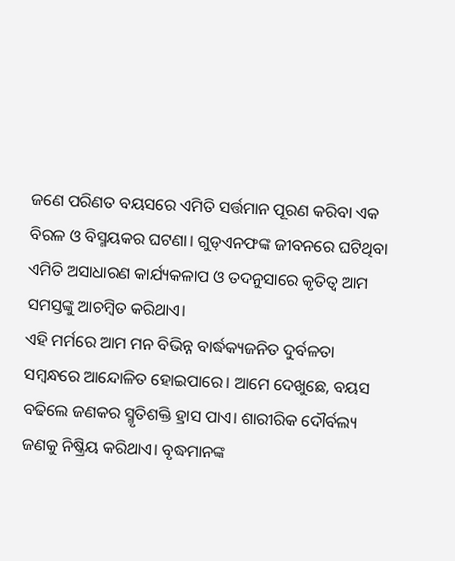ଜଣେ ପରିଣତ ବୟସରେ ଏମିତି ସର୍ତ୍ତମାନ ପୂରଣ କରିବା ଏକ ବିରଳ ଓ ବିସ୍ମୟକର ଘଟଣା। ଗୁଡ୍‌ଏନଫଙ୍କ ଜୀବନରେ ଘଟିଥିବା ଏମିତି ଅସାଧାରଣ କାର୍ଯ୍ୟକଳାପ ଓ ତଦନୁସାରେ କୃତିତ୍ୱ ଆମ ସମସ୍ତଙ୍କୁ ଆଚମ୍ବିତ କରିଥାଏ।
ଏହି ମର୍ମରେ ଆମ ମନ ବିଭିନ୍ନ ବାର୍ଦ୍ଧକ୍ୟଜନିତ ଦୁର୍ବଳତା ସମ୍ବନ୍ଧରେ ଆନ୍ଦୋଳିତ ହୋଇପାରେ। ଆମେ ଦେଖୁଛେ, ବୟସ ବଢିଲେ ଜଣକର ସ୍ମୃତିଶକ୍ତି ହ୍ରାସ ପାଏ। ଶାରୀରିକ ଦୌର୍ବଲ୍ୟ ଜଣକୁ ନିଷ୍କ୍ରିୟ କରିଥାଏ। ବୃଦ୍ଧମାନଙ୍କ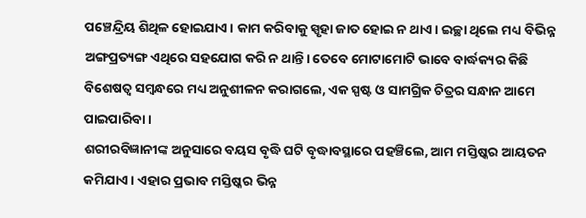ପଞ୍ଚେନ୍ଦ୍ରିୟ ଶିଥିଳ ହୋଇଯାଏ। କାମ କରିବାକୁ ସ୍ପୃହା ଜାତ ହୋଇ ନ ଥାଏ। ଇଚ୍ଛା ଥିଲେ ମଧ୍ୟ ବିଭିନ୍ନ ଅଙ୍ଗପ୍ରତ୍ୟଙ୍ଗ ଏଥିରେ ସହଯୋଗ କରି ନ ଥାନ୍ତି। ତେବେ ମୋଟାମୋଟି ଭାବେ ବାର୍ଦ୍ଧକ୍ୟର କିଛି ବିଶେଷତ୍ୱ ସମ୍ବନ୍ଧରେ ମଧ୍ୟ ଅନୁଶୀଳନ କରାଗଲେ, ଏକ ସ୍ପଷ୍ଟ ଓ ସାମଗ୍ରିକ ଚିତ୍ରର ସନ୍ଧାନ ଆମେ ପାଇପାରିବା।
ଶରୀରବିଜ୍ଞାନୀଙ୍କ ଅନୁସାରେ ବୟସ ବୃଦ୍ଧି ଘଟି ବୃଦ୍ଧାବସ୍ଥାରେ ପହଞ୍ଚିଲେ, ଆମ ମସ୍ତିଷ୍କର ଆୟତନ କମିଯାଏ। ଏହାର ପ୍ରଭାବ ମସ୍ତିଷ୍କର ଭିନ୍ନ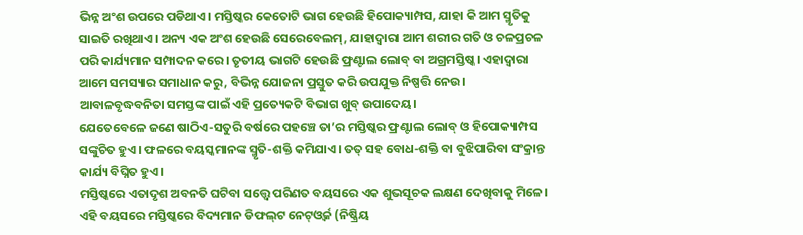ଭିନ୍ନ ଅଂଶ ଉପରେ ପଡିଥାଏ। ମସ୍ତିଷ୍କର କେତୋଟି ଭାଗ ହେଉଛି ହିପୋକ୍ୟାମ୍ପସ, ଯାହା କି ଆମ ସ୍ମୃତିକୁ ସାଇତି ରଖିଥାଏ। ଅନ୍ୟ ଏକ ଅଂଶ ହେଉଛି ସେରେବେଲମ୍‌, ଯାହାଦ୍ୱାରା ଆମ ଶରୀର ଗତି ଓ ଚଳପ୍ରଚଳ ପରି କାର୍ଯ୍ୟମାନ ସମ୍ପାଦନ କରେ। ତୃତୀୟ ଭାଗଟି ହେଉଛି ଫ୍ରଣ୍ଟାଲ ଲୋବ୍‌ ବା ଅଗ୍ରମସ୍ତିଷ୍କ। ଏହାଦ୍ୱାରା ଆମେ ସମସ୍ୟାର ସମାଧାନ କରୁ, ବିଭିନ୍ନ ଯୋଜନା ପ୍ରସ୍ତୁତ କରି ଉପଯୁକ୍ତ ନିଷ୍ପତ୍ତି ନେଉ। ଆବାଳବୃଦ୍ଧବନିତା ସମସ୍ତଙ୍କ ପାଇଁ ଏହି ପ୍ରତ୍ୟେକଟି ବିଭାଗ ଖୁବ୍‌ ଉପାଦେୟ।
ଯେତେବେଳେ ଜଣେ ଷାଠିଏ-ସତୁରି ବର୍ଷରେ ପହଞ୍ଚେ ତା’ର ମସ୍ତିଷ୍କର ଫ୍ରଣ୍ଟାଲ ଲୋବ୍‌ ଓ ହିପୋକ୍ୟାମ୍ପସ ସଙ୍କୁଚିତ ହୁଏ। ଫଳରେ ବୟସ୍କମାନଙ୍କ ସ୍ମୃତି-ଶକ୍ତି କମିଯାଏ। ତତ୍‌ ସହ ବୋଧ-ଶକ୍ତି ବା ବୁଝିପାରିବା ସଂକ୍ରାନ୍ତ କାର୍ଯ୍ୟ ବିଘ୍ନିତ ହୁଏ।
ମସ୍ତିଷ୍କରେ ଏତାଦୃଶ ଅବନତି ଘଟିବା ସତ୍ତ୍ୱେ ପରିଣତ ବୟସରେ ଏକ ଶୁଭସୂଚକ ଲକ୍ଷଣ ଦେଖିବାକୁ ମିଳେ। ଏହି ବୟସରେ ମସ୍ତିଷ୍କରେ ବିଦ୍ୟମାନ ଡିଫଲ୍‌ଟ ନେଟ୍‌ଓ୍ବର୍କ (ନିଷ୍କ୍ରିୟ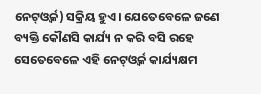ନେଟ୍‌ଓ୍ବର୍କ) ସକ୍ରିୟ ହୁଏ। ଯେତେବେଳେ ଜଣେ ବ୍ୟକ୍ତି କୌଣସି କାର୍ଯ୍ୟ ନ କରି ବସି ରହେ ସେତେବେଳେ ଏହି ନେଟ୍‌ଓ୍ବର୍କ କାର୍ଯ୍ୟକ୍ଷମ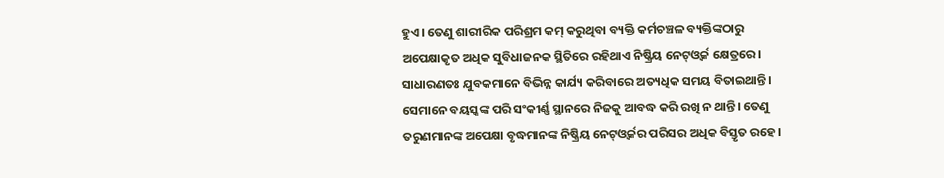ହୁଏ। ତେଣୁ ଶାରୀରିକ ପରିଶ୍ରମ କମ୍‌ କରୁଥିବା ବ୍ୟକ୍ତି କର୍ମଚଞ୍ଚଳ ବ୍ୟକ୍ତିଙ୍କଠାରୁ ଅପେକ୍ଷାକୃତ ଅଧିକ ସୁବିଧାଜନକ ସ୍ଥିତିରେ ରହିଥାଏ ନିଷ୍କ୍ରିୟ ନେଟ୍‌ଓ୍ବର୍କ କ୍ଷେତ୍ରରେ। ସାଧାରଣତଃ ଯୁବକମାନେ ବିଭିନ୍ନ କାର୍ଯ୍ୟ କରିବାରେ ଅତ୍ୟଧିକ ସମୟ ବିତାଇଥାନ୍ତି। ସେମାନେ ବୟସ୍କଙ୍କ ପରି ସଂକୀର୍ଣ୍ଣ ସ୍ଥାନରେ ନିଜକୁ ଆବଦ୍ଧ କରି ରଖି ନ ଥାନ୍ତି। ତେଣୁ ତରୁଣମାନଙ୍କ ଅପେକ୍ଷା ବୃଦ୍ଧମାନଙ୍କ ନିଷ୍କ୍ରିୟ ନେଟ୍‌ଓ୍ବର୍କର ପରିସର ଅଧିକ ବିସ୍ତୃତ ରହେ।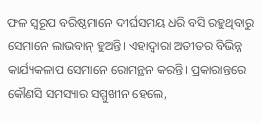ଫଳ ସ୍ବରୂପ ବରିଷ୍ଠମାନେ ଦୀର୍ଘସମୟ ଧରି ବସି ରହୁଥିବାରୁ ସେମାନେ ଲାଭବାନ୍‌ ହୁଅନ୍ତି। ଏହାଦ୍ୱାରା ଅତୀତର ବିଭିନ୍ନ କାର୍ଯ୍ୟକଳାପ ସେମାନେ ରୋମନ୍ଥନ କରନ୍ତି। ପ୍ରକାରାନ୍ତରେ କୌଣସି ସମସ୍ୟାର ସମ୍ମୁଖୀନ ହେଲେ,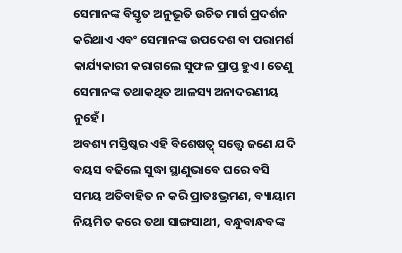ସେମାନଙ୍କ ବିସ୍ତୃତ ଅନୁଭୂତି ଉଚିତ ମାର୍ଗ ପ୍ରଦର୍ଶନ କରିଥାଏ ଏବଂ ସେମାନଙ୍କ ଉପଦେଶ ବା ପରାମର୍ଶ କାର୍ଯ୍ୟକାରୀ କରାଗଲେ ସୁଫଳ ପ୍ରାପ୍ତ ହୁଏ। ତେଣୁ ସେମାନଙ୍କ ତଥାକଥିତ ଆଳସ୍ୟ ଅନାଦରଣୀୟ ନୁହେଁ।
ଅବଶ୍ୟ ମସ୍ତିଷ୍କର ଏହି ବିଶେଷତ୍ୱ୍‌ ସତ୍ତ୍ୱେ ଜଣେ ଯଦି ବୟସ ବଢିଲେ ସୁଦ୍ଧା ସ୍ଥାଣୁଭାବେ ଘରେ ବସି ସମୟ ଅତିବାହିତ ନ କରି ପ୍ରାତଃଭ୍ରମଣ, ବ୍ୟାୟାମ ନିୟମିତ କରେ ତଥା ସାଙ୍ଗସାଥୀ, ବନ୍ଧୁବାନ୍ଧବଙ୍କ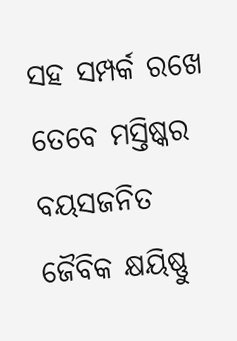ସହ ସମ୍ପର୍କ ରଖେ ତେବେ ମସ୍ତିଷ୍କର ବୟସଜନିତ ଜୈବିକ କ୍ଷୟିଷ୍ଣୁ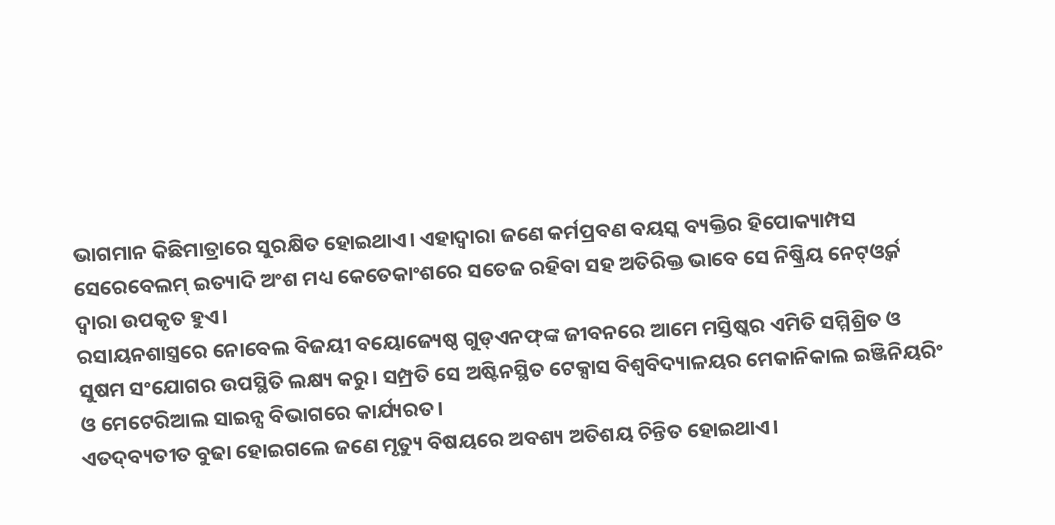ଭାଗମାନ କିଛିମାତ୍ରାରେ ସୁରକ୍ଷିତ ହୋଇଥାଏ। ଏହାଦ୍ୱାରା ଜଣେ କର୍ମପ୍ରବଣ ବୟସ୍କ ବ୍ୟକ୍ତିର ହିପୋକ୍ୟାମ୍ପସ ସେରେବେଲମ୍‌ ଇତ୍ୟାଦି ଅଂଶ ମଧ୍ୟ କେତେକାଂଶରେ ସତେଜ ରହିବା ସହ ଅତିରିକ୍ତ ଭାବେ ସେ ନିଷ୍କ୍ରିୟ ନେଟ୍‌ଓ୍ବର୍କ ଦ୍ୱାରା ଉପକୃତ ହୁଏ।
ରସାୟନଶାସ୍ତ୍ରରେ ନୋବେଲ ବିଜୟୀ ବୟୋଜ୍ୟେଷ୍ଠ ଗୁଡ୍‌ଏନଫ୍‌ଙ୍କ ଜୀବନରେ ଆମେ ମସ୍ତିଷ୍କର ଏମିତି ସମ୍ମିଶ୍ରିତ ଓ ସୁଷମ ସଂଯୋଗର ଉପସ୍ଥିତି ଲକ୍ଷ୍ୟ କରୁ। ସମ୍ପ୍ରତି ସେ ଅଷ୍ଟିନସ୍ଥିତ ଟେକ୍ସାସ ବିଶ୍ୱବିଦ୍ୟାଳୟର ମେକାନିକାଲ ଇଞ୍ଜିନିୟରିଂ ଓ ମେଟେରିଆଲ ସାଇନ୍ସ ବିଭାଗରେ କାର୍ଯ୍ୟରତ।
ଏତଦ୍‌ବ୍ୟତୀତ ବୁଢା ହୋଇଗଲେ ଜଣେ ମୃତ୍ୟୁ ବିଷୟରେ ଅବଶ୍ୟ ଅତିଶୟ ଚିନ୍ତିତ ହୋଇଥାଏ।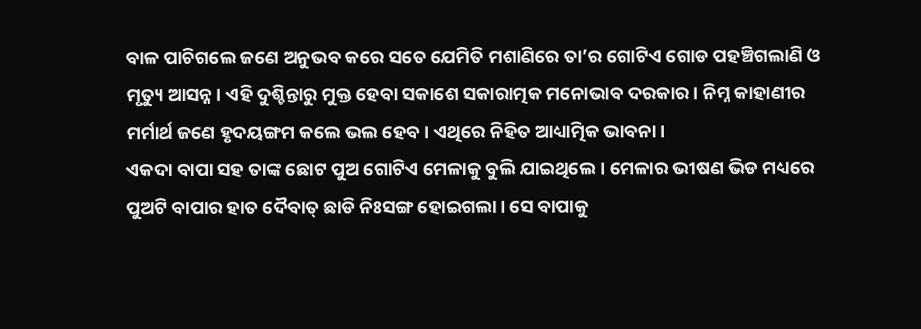ବାଳ ପାଚିଗଲେ ଜଣେ ଅନୁଭବ କରେ ସତେ ଯେମିତି ମଶାଣିରେ ତା’ର ଗୋଟିଏ ଗୋଡ ପହଞ୍ଚିଗଲାଣି ଓ ମୃତ୍ୟୁ ଆସନ୍ନ। ଏହି ଦୁଶ୍ଚିନ୍ତାରୁ ମୁକ୍ତ ହେବା ସକାଶେ ସକାରାତ୍ମକ ମନୋଭାବ ଦରକାର। ନିମ୍ନ କାହାଣୀର ମର୍ମାର୍ଥ ଜଣେ ହୃଦୟଙ୍ଗମ କଲେ ଭଲ ହେବ। ଏଥିରେ ନିହିତ ଆଧ୍ୟାତ୍ମିକ ଭାବନା।
ଏକଦା ବାପା ସହ ତାଙ୍କ ଛୋଟ ପୁଅ ଗୋଟିଏ ମେଳାକୁ ବୁଲି ଯାଇଥିଲେ। ମେଳାର ଭୀଷଣ ଭିଡ ମଧ୍ୟରେ ପୁଅଟି ବାପାର ହାତ ଦୈବାତ୍‌ ଛାଡି ନିଃସଙ୍ଗ ହୋଇଗଲା। ସେ ବାପାକୁ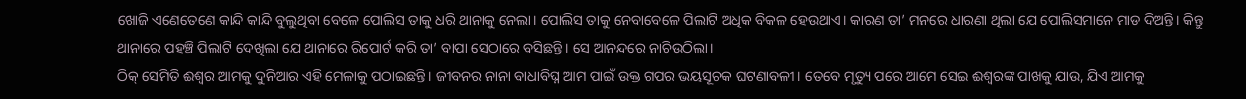ଖୋଜି ଏଣେତେଣେ କାନ୍ଦି କାନ୍ଦି ବୁଲୁଥିବା ବେଳେ ପୋଲିସ ତାକୁ ଧରି ଥାନାକୁ ନେଲା। ପୋଲିସ ତାକୁ ନେବାବେଳେ ପିଲାଟି ଅଧିକ ବିକଳ ହେଉଥାଏ। କାରଣ ତା’ ମନରେ ଧାରଣା ଥିଲା ଯେ ପୋଲିସମାନେ ମାଡ ଦିଅନ୍ତି। କିନ୍ତୁ ଥାନାରେ ପହଞ୍ଚି ପିଲାଟି ଦେଖିଲା ଯେ ଥାନାରେ ରିପୋର୍ଟ କରି ତା’ ବାପା ସେଠାରେ ବସିଛନ୍ତି। ସେ ଆନନ୍ଦରେ ନାଚିଉଠିଲା।
ଠିକ୍‌ ସେମିତି ଈଶ୍ୱର ଆମକୁ ଦୁନିଆର ଏହି ମେଳାକୁ ପଠାଇଛନ୍ତି। ଜୀବନର ନାନା ବାଧାବିଘ୍ନ ଆମ ପାଇଁ ଉକ୍ତ ଗପର ଭୟସୂଚକ ଘଟଣାବଳୀ। ତେବେ ମୃତ୍ୟୁ ପରେ ଆମେ ସେଇ ଈଶ୍ୱରଙ୍କ ପାଖକୁ ଯାଉ, ଯିଏ ଆମକୁ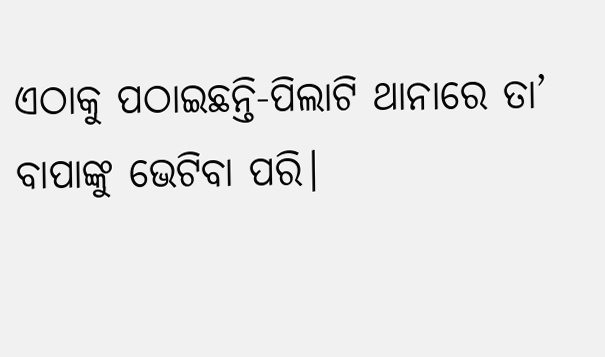ଏଠାକୁ ପଠାଇଛନ୍ତି-ପିଲାଟି ଥାନାରେ ତା’ ବାପାଙ୍କୁ ଭେଟିବା ପରି।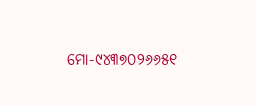ମୋ-୯୪୩୭୦୨୬୬୫୧